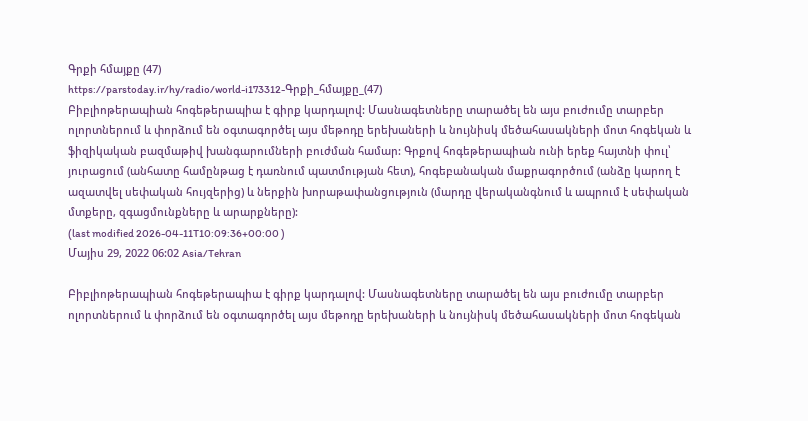Գրքի հմայքը (47)
https://parstoday.ir/hy/radio/world-i173312-Գրքի_հմայքը_(47)
Բիբլիոթերապիան հոգեթերապիա է գիրք կարդալով: Մասնագետները տարածել են այս բուժումը տարբեր ոլորտներում և փորձում են օգտագործել այս մեթոդը երեխաների և նույնիսկ մեծահասակների մոտ հոգեկան և ֆիզիկական բազմաթիվ խանգարումների բուժման համար: Գրքով հոգեթերապիան ունի երեք հայտնի փուլ՝ յուրացում (անհատը համընթաց է դառնում պատմության հետ), հոգեբանական մաքրագործում (անձը կարող է ազատվել սեփական հույզերից) և ներքին խորաթափանցություն (մարդը վերականգնում և ապրում է սեփական մտքերը, զգացմունքները և արարքները):
(last modified 2026-04-11T10:09:36+00:00 )
Մայիս 29, 2022 06:02 Asia/Tehran

Բիբլիոթերապիան հոգեթերապիա է գիրք կարդալով: Մասնագետները տարածել են այս բուժումը տարբեր ոլորտներում և փորձում են օգտագործել այս մեթոդը երեխաների և նույնիսկ մեծահասակների մոտ հոգեկան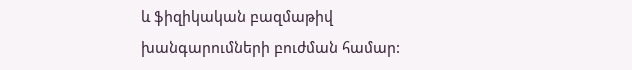և ֆիզիկական բազմաթիվ խանգարումների բուժման համար: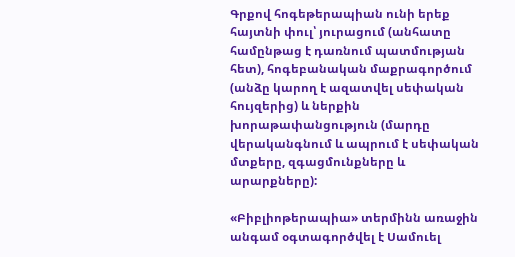Գրքով հոգեթերապիան ունի երեք հայտնի փուլ՝ յուրացում (անհատը համընթաց է դառնում պատմության հետ), հոգեբանական մաքրագործում (անձը կարող է ազատվել սեփական հույզերից) և ներքին խորաթափանցություն (մարդը վերականգնում և ապրում է սեփական մտքերը, զգացմունքները և արարքները):

«Բիբլիոթերապիա» տերմինն առաջին անգամ օգտագործվել է Սամուել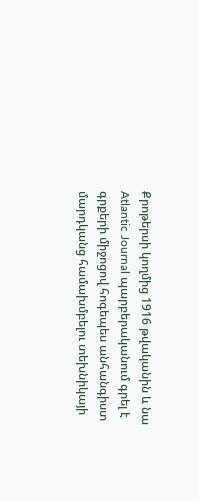Քրոթերսի կողմից 1916 թվականին և նա Atlantic Journal պարբերականում գրել է գրքերի միջոցով հոգեպես անհանգիստ մարդկանց համախմբելու տեխնիկայի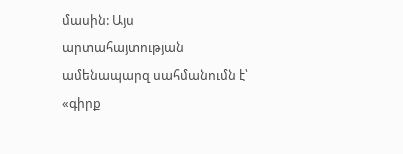մասին: Այս արտահայտության ամենապարզ սահմանումն է՝ «գիրք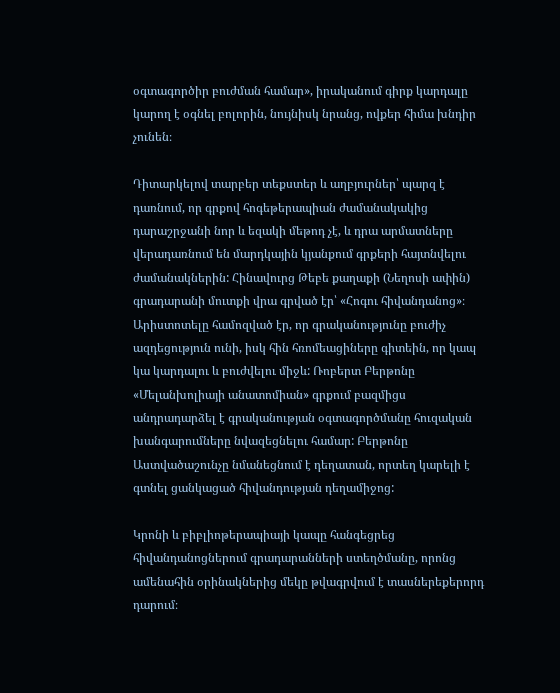օգտագործիր բուժման համար», իրականում գիրք կարդալը կարող է օգնել բոլորին, նույնիսկ նրանց, ովքեր հիմա խնդիր չունեն։

Դիտարկելով տարբեր տեքստեր և աղբյուրներ՝ պարզ է դառնում, որ գրքով հոգեթերապիան ժամանակակից դարաշրջանի նոր և եզակի մեթոդ չէ, և դրա արմատները վերադառնում են մարդկային կյանքում գրքերի հայտնվելու ժամանակներին: Հինավուրց Թեբե քաղաքի (Նեղոսի ափին) գրադարանի մուտքի վրա գրված էր՝ «Հոգու հիվանդանոց»։ Արիստոտելը համոզված էր, որ գրականությունը բուժիչ ազդեցություն ունի, իսկ հին հռոմեացիները գիտեին, որ կապ կա կարդալու և բուժվելու միջև: Ռոբերտ Բերթոնը «Մելանխոլիայի անատոմիան» գրքում բազմիցս անդրադարձել է գրականության օգտագործմանը հուզական խանգարումները նվազեցնելու համար: Բերթոնը Աստվածաշունչը նմանեցնում է դեղատան, որտեղ կարելի է գտնել ցանկացած հիվանդության դեղամիջոց:

Կրոնի և բիբլիոթերապիայի կապը հանգեցրեց հիվանդանոցներում գրադարանների ստեղծմանը, որոնց ամենահին օրինակներից մեկը թվագրվում է տասներեքերորդ դարում։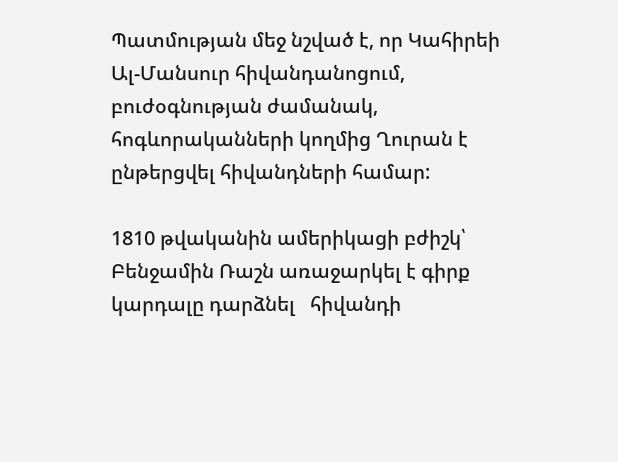Պատմության մեջ նշված է, որ Կահիրեի Ալ-Մանսուր հիվանդանոցում, բուժօգնության ժամանակ, հոգևորականների կողմից Ղուրան է ընթերցվել հիվանդների համար:

1810 թվականին ամերիկացի բժիշկ՝ Բենջամին Ռաշն առաջարկել է գիրք կարդալը դարձնել   հիվանդի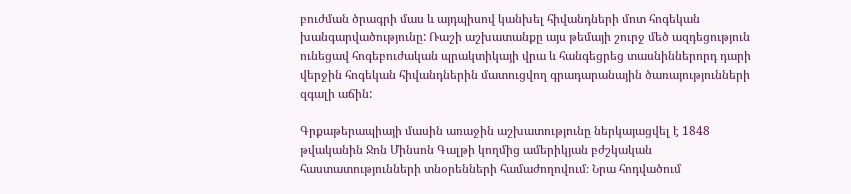բուժման ծրագրի մաս և այդպիսով կանխել հիվանդների մոտ հոգեկան խանգարվածությունը: Ռաշի աշխատանքը այս թեմայի շուրջ մեծ ազդեցություն ունեցավ հոգեբուժական պրակտիկայի վրա և հանգեցրեց տասնիններորդ դարի վերջին հոգեկան հիվանդներին մատուցվող գրադարանային ծառայությունների զգալի աճին:

Գրքաթերապիայի մասին առաջին աշխատությունը ներկայացվել է 1848 թվականին Ջոն Մինսոն Գալթի կողմից ամերիկյան բժշկական հաստատությունների տնօրենների համաժողովում։ Նրա հոդվածում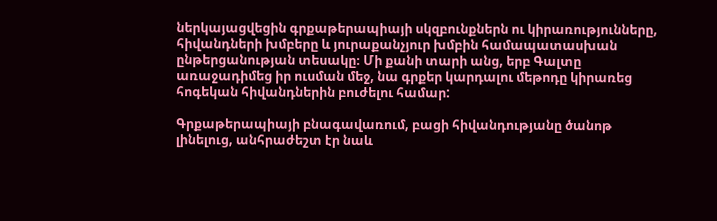ներկայացվեցին գրքաթերապիայի սկզբունքներն ու կիրառությունները, հիվանդների խմբերը և յուրաքանչյուր խմբին համապատասխան ընթերցանության տեսակը։ Մի քանի տարի անց, երբ Գալտը առաջադիմեց իր ուսման մեջ, նա գրքեր կարդալու մեթոդը կիրառեց հոգեկան հիվանդներին բուժելու համար:

Գրքաթերապիայի բնագավառում, բացի հիվանդությանը ծանոթ լինելուց, անհրաժեշտ էր նաև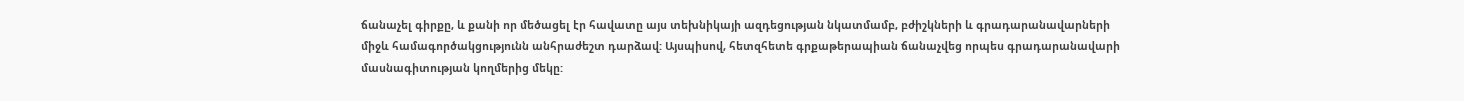ճանաչել գիրքը, և քանի որ մեծացել էր հավատը այս տեխնիկայի ազդեցության նկատմամբ, բժիշկների և գրադարանավարների միջև համագործակցությունն անհրաժեշտ դարձավ: Այսպիսով, հետզհետե գրքաթերապիան ճանաչվեց որպես գրադարանավարի մասնագիտության կողմերից մեկը: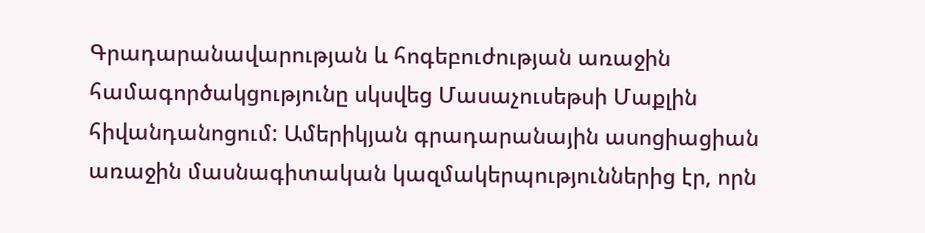Գրադարանավարության և հոգեբուժության առաջին համագործակցությունը սկսվեց Մասաչուսեթսի Մաքլին հիվանդանոցում: Ամերիկյան գրադարանային ասոցիացիան առաջին մասնագիտական կազմակերպություններից էր, որն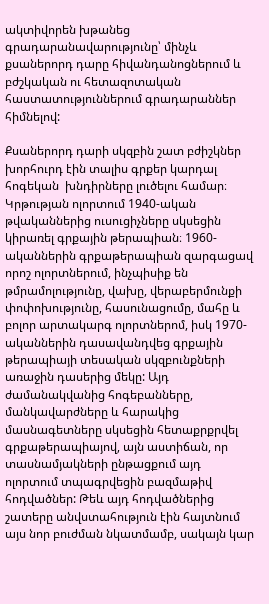ակտիվորեն խթանեց գրադարանավարությունը՝ մինչև քսաներորդ դարը հիվանդանոցներում և բժշկական ու հետազոտական հաստատություններում գրադարաններ հիմնելով:

Քսաներորդ դարի սկզբին շատ բժիշկներ խորհուրդ էին տալիս գրքեր կարդալ հոգեկան  խնդիրները լուծելու համար։ Կրթության ոլորտում 1940-ական թվականներից ուսուցիչները սկսեցին կիրառել գրքային թերապիան։ 1960-ականներին գրքաթերապիան զարգացավ որոշ ոլորտներում, ինչպիսիք են թմրամոլությունը, վախը, վերաբերմունքի փոփոխությունը, հասունացումը, մահը և բոլոր արտակարգ ոլորտներոմ, իսկ 1970-ականներին դասավանդվեց գրքային թերապիայի տեսական սկզբունքների առաջին դասերից մեկը: Այդ ժամանակվանից հոգեբանները, մանկավարժները և հարակից մասնագետները սկսեցին հետաքրքրվել գրքաթերապիայով, այն աստիճան, որ տասնամյակների ընթացքում այդ ոլորտում տպագրվեցին բազմաթիվ հոդվածներ: Թեև այդ հոդվածներից շատերը անվստահություն էին հայտնում այս նոր բուժման նկատմամբ, սակայն կար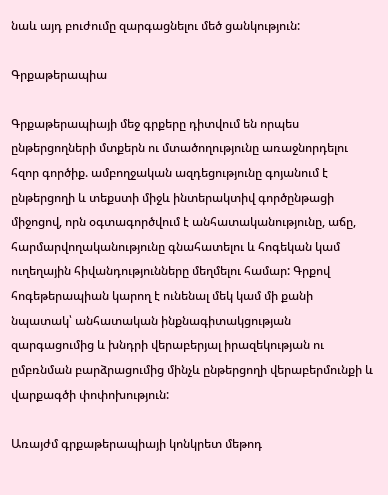նաև այդ բուժումը զարգացնելու մեծ ցանկություն:

Գրքաթերապիա

Գրքաթերապիայի մեջ գրքերը դիտվում են որպես ընթերցողների մտքերն ու մտածողությունը առաջնորդելու հզոր գործիք. ամբողջական ազդեցությունը գոյանում է ընթերցողի և տեքստի միջև ինտերակտիվ գործընթացի միջոցով, որն օգտագործվում է անհատականությունը, աճը, հարմարվողականությունը գնահատելու և հոգեկան կամ ուղեղային հիվանդությունները մեղմելու համար: Գրքով հոգեթերապիան կարող է ունենալ մեկ կամ մի քանի նպատակ՝ անհատական ինքնագիտակցության զարգացումից և խնդրի վերաբերյալ իրազեկության ու ըմբռնման բարձրացումից մինչև ընթերցողի վերաբերմունքի և վարքագծի փոփոխություն:

Առայժմ գրքաթերապիայի կոնկրետ մեթոդ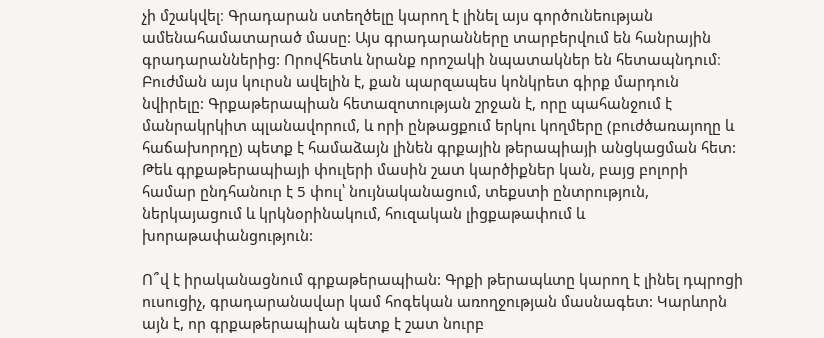չի մշակվել։ Գրադարան ստեղծելը կարող է լինել այս գործունեության ամենահամատարած մասը: Այս գրադարանները տարբերվում են հանրային գրադարաններից: Որովհետև նրանք որոշակի նպատակներ են հետապնդում։ Բուժման այս կուրսն ավելին է, քան պարզապես կոնկրետ գիրք մարդուն նվիրելը: Գրքաթերապիան հետազոտության շրջան է, որը պահանջում է մանրակրկիտ պլանավորում, և որի ընթացքում երկու կողմերը (բուժծառայողը և հաճախորդը) պետք է համաձայն լինեն գրքային թերապիայի անցկացման հետ: Թեև գրքաթերապիայի փուլերի մասին շատ կարծիքներ կան, բայց բոլորի համար ընդհանուր է 5 փուլ՝ նույնականացում, տեքստի ընտրություն,  ներկայացում և կրկնօրինակում, հուզական լիցքաթափում և խորաթափանցություն:

Ո՞վ է իրականացնում գրքաթերապիան: Գրքի թերապևտը կարող է լինել դպրոցի ուսուցիչ, գրադարանավար կամ հոգեկան առողջության մասնագետ: Կարևորն այն է, որ գրքաթերապիան պետք է շատ նուրբ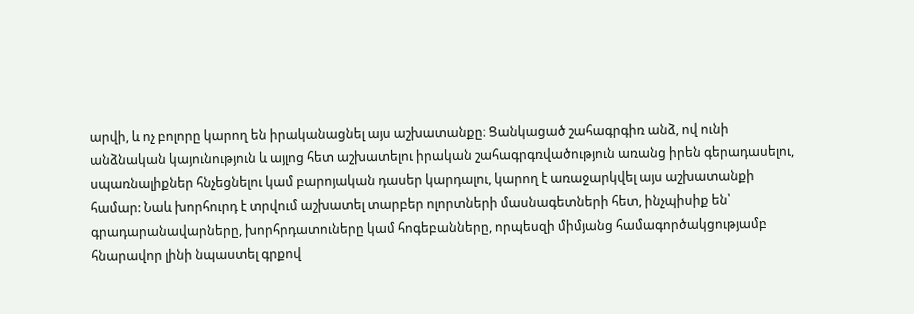արվի, և ոչ բոլորը կարող են իրականացնել այս աշխատանքը։ Ցանկացած շահագրգիռ անձ, ով ունի անձնական կայունություն և այլոց հետ աշխատելու իրական շահագրգռվածություն առանց իրեն գերադասելու, սպառնալիքներ հնչեցնելու կամ բարոյական դասեր կարդալու, կարող է առաջարկվել այս աշխատանքի համար: Նաև խորհուրդ է տրվում աշխատել տարբեր ոլորտների մասնագետների հետ, ինչպիսիք են՝ գրադարանավարները, խորհրդատուները կամ հոգեբանները, որպեսզի միմյանց համագործակցությամբ հնարավոր լինի նպաստել գրքով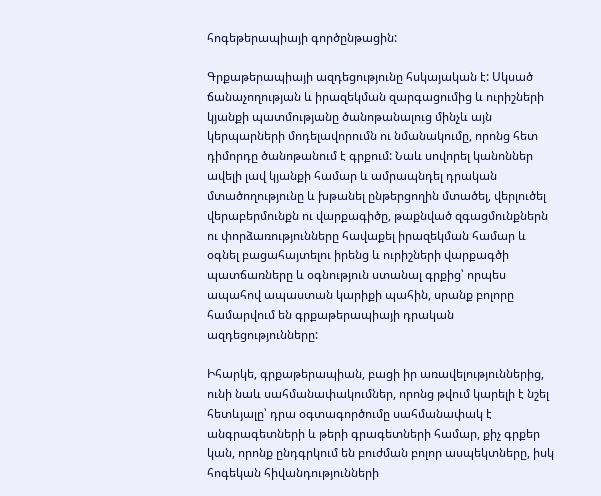հոգեթերապիայի գործընթացին:

Գրքաթերապիայի ազդեցությունը հսկայական է: Սկսած ճանաչողության և իրազեկման զարգացումից և ուրիշների կյանքի պատմությանը ծանոթանալուց մինչև այն կերպարների մոդելավորումն ու նմանակումը, որոնց հետ դիմորդը ծանոթանում է գրքում: Նաև սովորել կանոններ ավելի լավ կյանքի համար և ամրապնդել դրական մտածողությունը և խթանել ընթերցողին մտածել, վերլուծել վերաբերմունքն ու վարքագիծը, թաքնված զգացմունքներն ու փորձառությունները հավաքել իրազեկման համար և օգնել բացահայտելու իրենց և ուրիշների վարքագծի պատճառները և օգնություն ստանալ գրքից՝ որպես ապահով ապաստան կարիքի պահին, սրանք բոլորը համարվում են գրքաթերապիայի դրական ազդեցությունները:

Իհարկե, գրքաթերապիան, բացի իր առավելություններից, ունի նաև սահմանափակումներ, որոնց թվում կարելի է նշել հետևյալը՝ դրա օգտագործումը սահմանափակ է անգրագետների և թերի գրագետների համար, քիչ գրքեր կան, որոնք ընդգրկում են բուժման բոլոր ասպեկտները, իսկ հոգեկան հիվանդությունների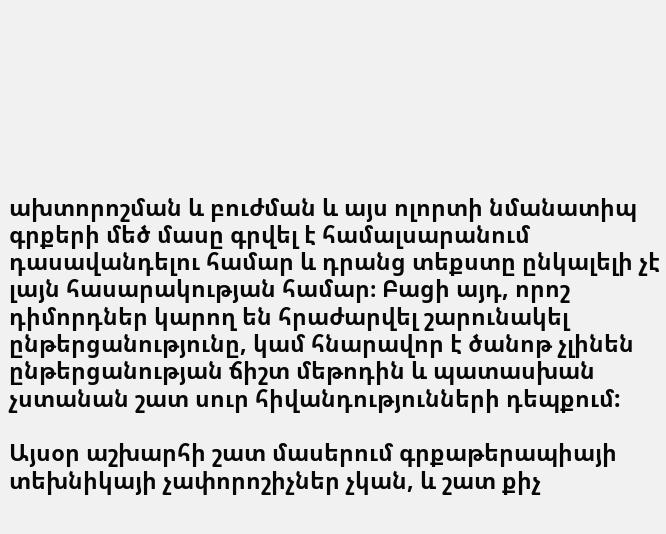ախտորոշման և բուժման և այս ոլորտի նմանատիպ գրքերի մեծ մասը գրվել է համալսարանում դասավանդելու համար և դրանց տեքստը ընկալելի չէ լայն հասարակության համար։ Բացի այդ, որոշ դիմորդներ կարող են հրաժարվել շարունակել ընթերցանությունը, կամ հնարավոր է ծանոթ չլինեն ընթերցանության ճիշտ մեթոդին և պատասխան չստանան շատ սուր հիվանդությունների դեպքում:

Այսօր աշխարհի շատ մասերում գրքաթերապիայի տեխնիկայի չափորոշիչներ չկան, և շատ քիչ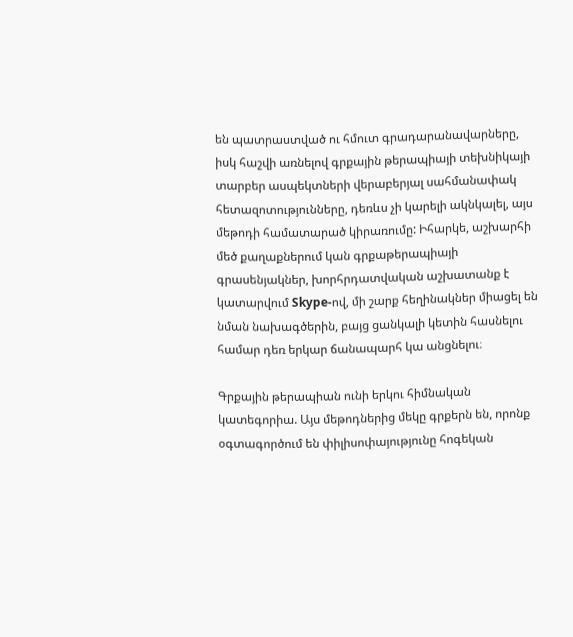են պատրաստված ու հմուտ գրադարանավարները,  իսկ հաշվի առնելով գրքային թերապիայի տեխնիկայի տարբեր ասպեկտների վերաբերյալ սահմանափակ հետազոտությունները, դեռևս չի կարելի ակնկալել, այս մեթոդի համատարած կիրառումը: Իհարկե, աշխարհի մեծ քաղաքներում կան գրքաթերապիայի գրասենյակներ, խորհրդատվական աշխատանք է կատարվում Skype-ով, մի շարք հեղինակներ միացել են նման նախագծերին, բայց ցանկալի կետին հասնելու համար դեռ երկար ճանապարհ կա անցնելու։

Գրքային թերապիան ունի երկու հիմնական կատեգորիա. Այս մեթոդներից մեկը գրքերն են, որոնք օգտագործում են փիլիսոփայությունը հոգեկան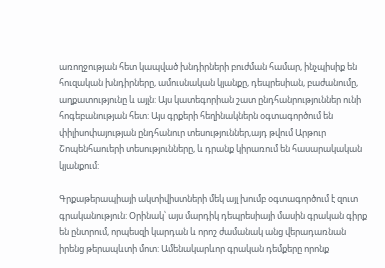առողջության հետ կապված խնդիրների բուժման համար, ինչպիսիք են հուզական խնդիրները, ամուսնական կյանքը, դեպրեսիան, բաժանումը, աղքատությունը և այլն: Այս կատեգորիան շատ ընդհանրություններ ունի հոգեբանության հետ: Այս գրքերի հեղինակներն օգտագործում են փիլիսոփայության ընդհանուր տեսություններ,այդ թվում Արթուր Շոպենհաուերի տեսությունները, և դրանք կիրառում են հասարակական կյանքում:

Գրքաթերապիայի ակտիվիստների մեկ այլ խումբ օգտագործում է զուտ գրականություն: Օրինակ՝ այս մարդիկ դեպրեսիայի մասին գրական գիրք են ընտրում, որպեսզի կարդան և որոշ ժամանակ անց վերադառնան իրենց թերապևտի մոտ: Ամենակարևոր գրական դեմքերը որոնք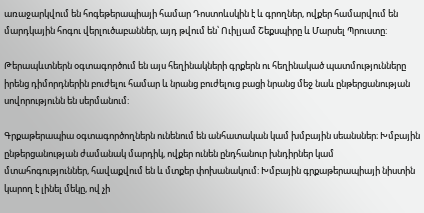առաջարկվում են հոգեթերապիայի համար Դոստոևսկին է և գրողներ, ովքեր համարվում են մարդկային հոգու վերլուծաբաններ, այդ թվում են՝ Ուիլյամ Շեքսպիրը և Մարսել Պրուստը:

Թերապևտներն օգտագործում են այս հեղինակների գրքերն ու հեղինակած պատմությունները իրենց դիմորդներին բուժելու համար և նրանց բուժելուց բացի նրանց մեջ նաև ընթերցանության սովորությունն են սերմանում:

Գրքաթերապիա օգտագործողներն ունենում են անհատական կամ խմբային սեանսներ։ Խմբային ընթերցանության ժամանակ մարդիկ, ովքեր ունեն ընդհանուր խնդիրներ կամ մտահոգություններ, հավաքվում են և մտքեր փոխանակում: Խմբային գրքաթերապիայի նիստին կարող է լինել մեկը, ով չի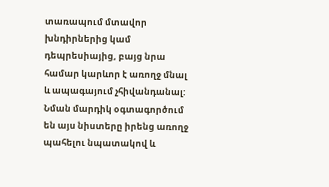տառապում մտավոր խնդիրներից կամ դեպրեսիայից, բայց նրա համար կարևոր է առողջ մնալ և ապագայում չհիվանդանալ: Նման մարդիկ օգտագործում են այս նիստերը իրենց առողջ պահելու նպատակով և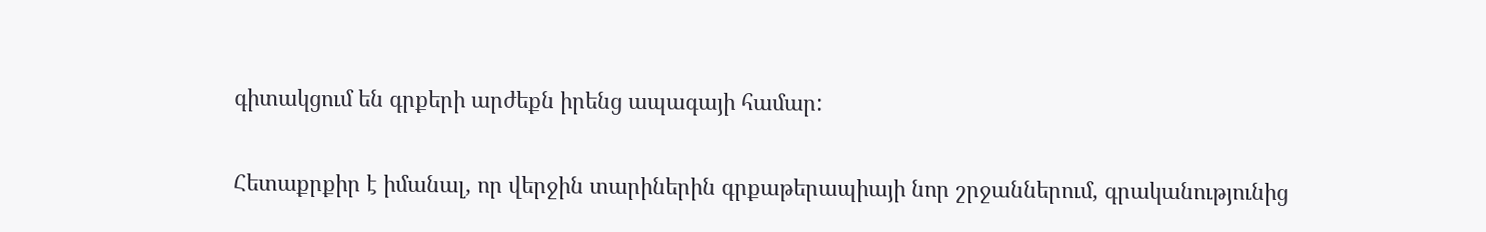գիտակցում են գրքերի արժեքն իրենց ապագայի համար:

Հետաքրքիր է իմանալ, որ վերջին տարիներին գրքաթերապիայի նոր շրջաններում, գրականությունից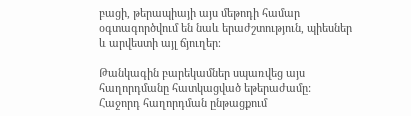բացի, թերապիայի այս մեթոդի համար օգտագործվում են նաև երաժշտություն, պիեսներ և արվեստի այլ ճյուղեր։

Թանկագին բարեկամներ սպառվեց այս հաղորդմանը հատկացված եթերաժամը: Հաջորդ հաղորդման ընթացքում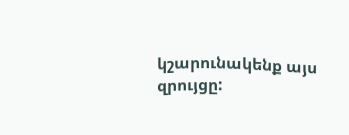կշարունակենք այս զրույցը: